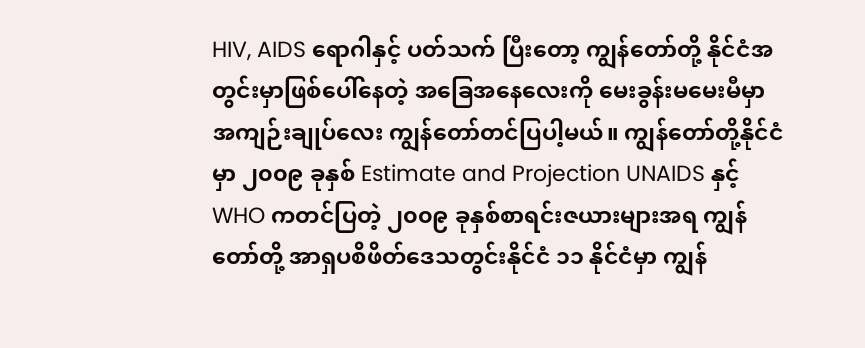HIV, AIDS ရောဂါနှင့် ပတ်သက် ပြီးတော့ ကျွန်တော်တို့ နိုင်ငံအတွင်းမှာဖြစ်ပေါ်နေတဲ့ အခြေအနေလေးကို မေးခွန်းမမေးမီမှာ အကျဉ်းချုပ်လေး ကျွန်တော်တင်ပြပါ့မယ်။ ကျွန်တော်တို့နိုင်ငံမှာ ၂၀၀၉ ခုနှစ် Estimate and Projection UNAIDS နှင့် WHO ကတင်ပြတဲ့ ၂၀၀၉ ခုနှစ်စာရင်းဇယားများအရ ကျွန်တော်တို့ အာရှပစိဖိတ်ဒေသတွင်းနိုင်ငံ ၁၁ နိုင်ငံမှာ ကျွန်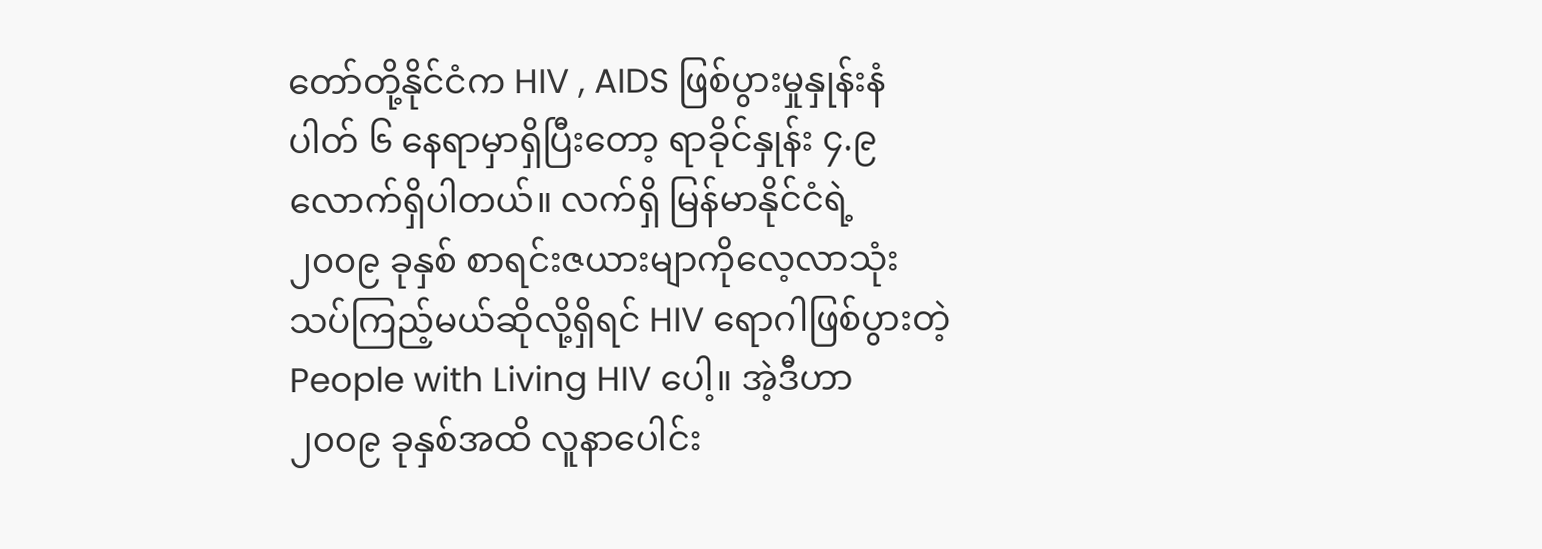တော်တို့နိုင်ငံက HIV , AIDS ဖြစ်ပွားမှုနှုန်းနံပါတ် ၆ နေရာမှာရှိပြီးတော့ ရာခိုင်နှုန်း ၄.၉ လောက်ရှိပါတယ်။ လက်ရှိ မြန်မာနိုင်ငံရဲ့ ၂၀၀၉ ခုနှစ် စာရင်းဇယားမျာကိုလေ့လာသုံးသပ်ကြည့်မယ်ဆိုလို့ရှိရင် HIV ရောဂါဖြစ်ပွားတဲ့ People with Living HIV ပေါ့။ အဲ့ဒီဟာ ၂၀၀၉ ခုနှစ်အထိ လူနာပေါင်း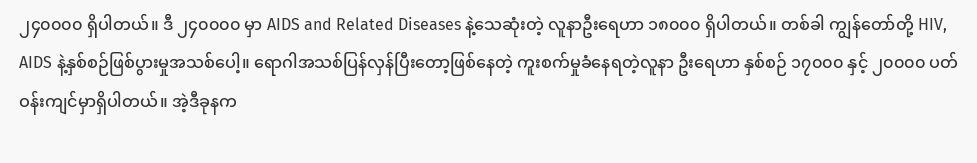၂၄၀၀၀၀ ရှိပါတယ်။ ဒီ ၂၄၀၀၀၀ မှာ AIDS and Related Diseases နဲ့သေဆုံးတဲ့ လူနာဦးရေဟာ ၁၈၀၀၀ ရှိပါတယ်။ တစ်ခါ ကျွန်တော်တို့ HIV, AIDS နဲ့နှစ်စဉ်ဖြစ်ပွားမှုအသစ်ပေါ့။ ရောဂါအသစ်ပြန်လှန်ပြီးတော့ဖြစ်နေတဲ့ ကူးစက်မှုခံနေရတဲ့လူနာ ဦးရေဟာ နှစ်စဉ် ၁၇၀၀၀ နှင့် ၂၀၀၀၀ ပတ်ဝန်းကျင်မှာရှိပါတယ်။ အဲ့ဒီခုနက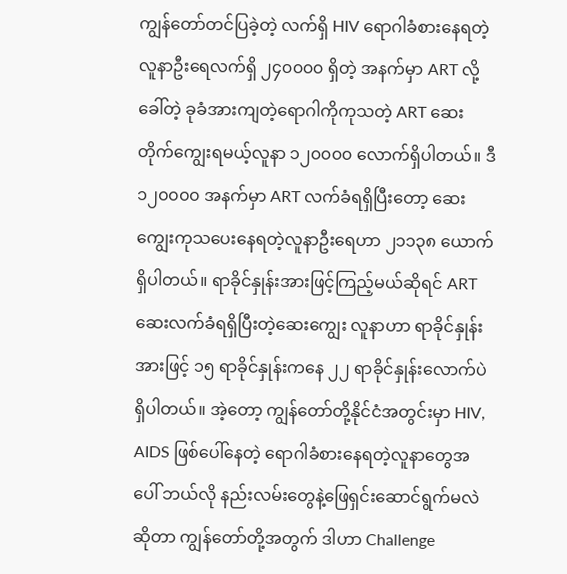ကျွန်တော်တင်ပြခဲ့တဲ့ လက်ရှိ HIV ရောဂါခံစားနေရတဲ့ လူနာဦးရေလက်ရှိ ၂၄၀၀၀၀ ရှိတဲ့ အနက်မှာ ART လို့ခေါ်တဲ့ ခုခံအားကျတဲ့ရောဂါကိုကုသတဲ့ ART ဆေးတိုက်ကျွေးရမယ့်လူနာ ၁၂၀၀၀၀ လောက်ရှိပါတယ်။ ဒီ ၁၂၀၀၀၀ အနက်မှာ ART လက်ခံရရှိပြီးတော့ ဆေးကျွေးကုသပေးနေရတဲ့လူနာဦးရေဟာ ၂၁၁၃၈ ယောက်ရှိပါတယ်။ ရာခိုင်နှုန်းအားဖြင့်ကြည့်မယ်ဆိုရင် ART ဆေးလက်ခံရရှိပြီးတဲ့ဆေးကျွေး လူနာဟာ ရာခိုင်နှုန်းအားဖြင့် ၁၅ ရာခိုင်နှုန်းကနေ ၂၂ ရာခိုင်နှုန်းလောက်ပဲရှိပါတယ်။ အဲ့တော့ ကျွန်တော်တို့နိုင်ငံအတွင်းမှာ HIV, AIDS ဖြစ်ပေါ်နေတဲ့ ရောဂါခံစားနေရတဲ့လူနာတွေအပေါ် ဘယ်လို နည်းလမ်းတွေနဲ့ဖြေရှင်းဆောင်ရွက်မလဲဆိုတာ ကျွန်တော်တို့အတွက် ဒါဟာ Challenge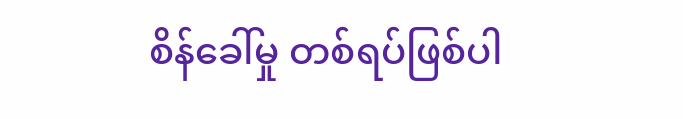စိန်ခေါ်မှု တစ်ရပ်ဖြစ်ပါ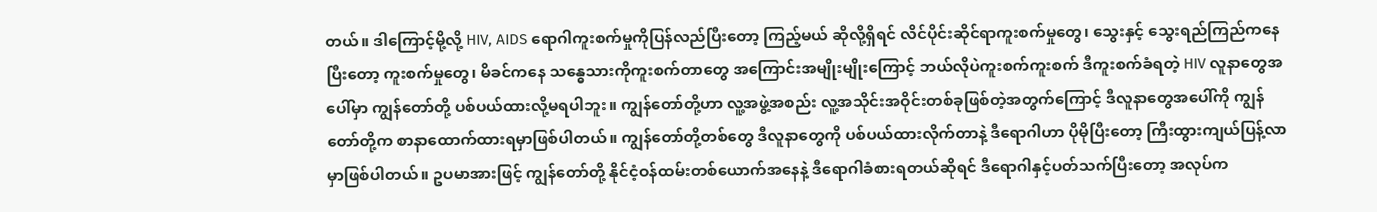တယ်။ ဒါကြောင့်မို့လို့ HIV, AIDS ရောဂါကူးစက်မှုကိုပြန်လည်ပြီးတော့ ကြည့်မယ် ဆိုလို့ရှိရင် လိင်ပိုင်းဆိုင်ရာကူးစက်မှုတွေ၊ သွေးနှင့် သွေးရည်ကြည်ကနေပြီးတော့ ကူးစက်မှုတွေ၊ မိခင်ကနေ သန္ဓေသားကိုကူးစက်တာတွေ အကြောင်းအမျိုးမျိုးကြောင့် ဘယ်လိုပဲကူးစက်ကူးစက် ဒီကူးစက်ခံရတဲ့ HIV လူနာတွေအပေါ်မှာ ကျွန်တော်တို့ ပစ်ပယ်ထားလို့မရပါဘူး။ ကျွန်တော်တို့ဟာ လူ့အဖွဲ့အစည်း လူ့အသိုင်းအဝိုင်းတစ်ခုဖြစ်တဲ့အတွက်ကြောင့် ဒီလူနာတွေအပေါ်ကို ကျွန်တော်တို့က စာနာထောက်ထားရမှာဖြစ်ပါတယ်။ ကျွန်တော်တို့တစ်တွေ ဒီလူနာတွေကို ပစ်ပယ်ထားလိုက်တာနဲ့ ဒီရောဂါဟာ ပိုမိုပြီးတော့ ကြီးထွားကျယ်ပြန့်လာမှာဖြစ်ပါတယ်။ ဥပမာအားဖြင့် ကျွန်တော်တို့ နိုင်ငံ့ဝန်ထမ်းတစ်ယောက်အနေနဲ့ ဒီရောဂါခံစားရတယ်ဆိုရင် ဒီရောဂါနှင့်ပတ်သက်ပြီးတော့ အလုပ်က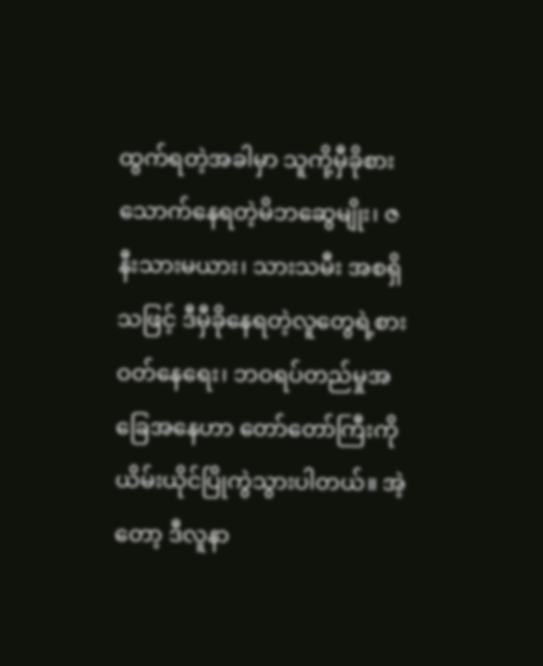ထွက်ရတဲ့အခါမှာ သူကို့မှီခိုစားသောက်နေရတဲ့မိဘဆွေမျိုး၊ ဇနီးသားမယား၊ သားသမီး အစရှိသဖြင့် ဒီမှီခိုနေရတဲ့လူတွေရဲ့စားဝတ်နေရေး၊ ဘဝရပ်တည်မှုအခြေအနေဟာ တော်တော်ကြီးကို ယိမ်းယိုင်ပြိုကွဲသွားပါတယ်။ အဲ့တော့ ဒီလူနာ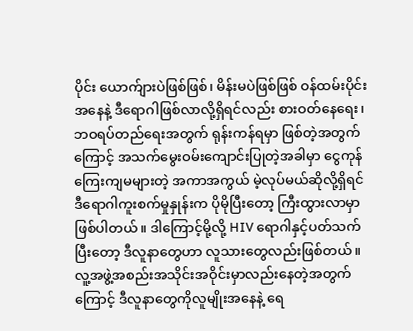ပိုင်း ယောက်ျားပဲဖြစ်ဖြစ်၊ မိန်းမပဲဖြစ်ဖြစ် ဝန်ထမ်းပိုင်း အနေနဲ့ ဒီရောဂါဖြစ်လာလို့ရှိရင်လည်း စားဝတ်နေရေး၊ ဘဝရပ်တည်ရေးအတွက် ရုန်းကန်ရမှာ ဖြစ်တဲ့အတွက်ကြောင့် အသက်မွေးဝမ်းကျောင်းပြုတဲ့အခါမှာ ငွေကုန်ကြေးကျမများတဲ့ အကာအကွယ် မဲ့လုပ်မယ်ဆိုလို့ရှိရင် ဒီရောဂါကူးစက်မှုနှုန်းက ပိုမိုပြီးတော့ ကြီးထွားလာမှာ ဖြစ်ပါတယ်။ ဒါကြောင့်မို့လို့ HIV ရောဂါနှင့်ပတ်သက်ပြီးတော့ ဒီလူနာတွေဟာ လူသားတွေလည်းဖြစ်တယ်။ လူ့အဖွဲ့အစည်းအသိုင်းအဝိုင်းမှာလည်းနေတဲ့အတွက်ကြောင့် ဒီလူနာတွေကိုလူမျိုးအနေနဲ့ ရေ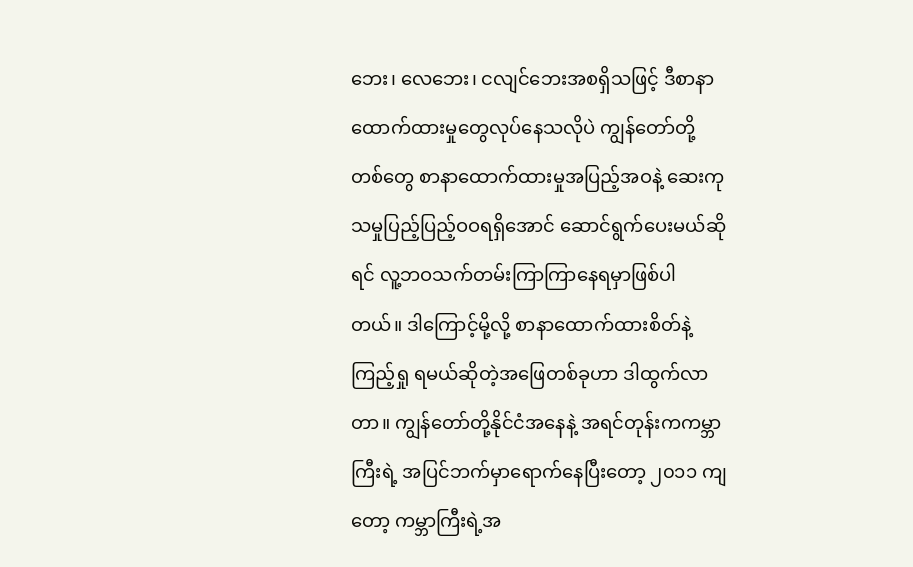ဘေး၊ လေဘေး၊ ငလျင်ဘေးအစရှိသဖြင့် ဒီစာနာထောက်ထားမှုတွေလုပ်နေသလိုပဲ ကျွန်တော်တို့တစ်တွေ စာနာထောက်ထားမှုအပြည့်အဝနဲ့ ဆေးကုသမှုပြည့်ပြည့်ဝဝရရှိအောင် ဆောင်ရွက်ပေးမယ်ဆိုရင် လူ့ဘဝသက်တမ်းကြာကြာနေရမှာဖြစ်ပါတယ်။ ဒါကြောင့်မို့လို့ စာနာထောက်ထားစိတ်နဲ့ကြည့်ရှု ရမယ်ဆိုတဲ့အဖြေတစ်ခုဟာ ဒါထွက်လာတာ။ ကျွန်တော်တို့နိုင်ငံအနေနဲ့ အရင်တုန်းကကမ္ဘာကြီးရဲ့ အပြင်ဘက်မှာရောက်နေပြီးတော့ ၂၀၁၁ ကျတော့ ကမ္ဘာကြီးရဲ့အ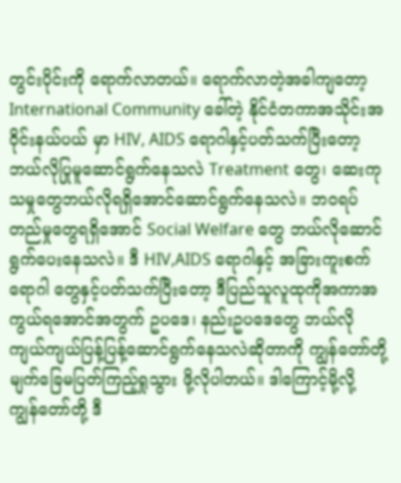တွင်းပိုင်းကို ရောက်လာတယ်။ ရောက်လာတဲ့အခါကျတော့ International Community ခေါ်တဲ့ နိုင်ငံတကာအသိုင်းအဝိုင်းနယ်ပယ် မှာ HIV, AIDS ရောဂါနှင့်ပတ်သက်ပြီးတော့ ဘယ်လိုပြုမူဆောင်ရွက်နေသလဲ Treatment တွေ၊ ဆေးကုသမှုတွေဘယ်လိုရရှိအောင်ဆောင်ရွက်နေသလဲ။ ဘဝရပ်တည်မှုတွေရရှိအောင် Social Welfare တွေ ဘယ်လိုဆောင်ရွက်ပေးနေသလဲ။ ဒီ HIV,AIDS ရောဂါနှင့် အခြားကူးစက်ရောဂါ တွေနှင့်ပတ်သက်ပြီးတော့ ဒီပြည်သူလူထုကိုအကာအကွယ်ရအောင်အတွက် ဥပဒေ၊ နည်းဥပဒေတွေ ဘယ်လို ကျယ်ကျယ်ပြန့်ပြန့်ဆောင်ရွက်နေသလဲဆိုတာကို ကျွန်တော်တို့ မျက်ခြေမပြတ်ကြည့်ရှုသွား ဖို့လိုပါတယ်။ ဒါကြောင့်မို့လို့ ကျွန်တော်တို့ ဒီ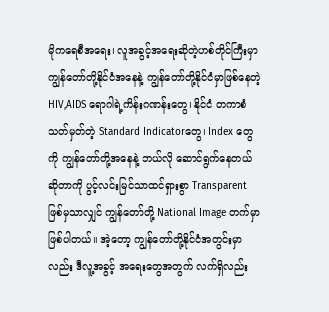မိုကရေစီအရေး၊ လူအခွင့်အရေးဆိုတဲ့ဟစ်တိုင်ကြီးမှာ ကျွန်တော်တို့နိုင်ငံအနေနဲ့ ကျွန်တော်တို့နိုင်ငံမှာဖြစ်နေတဲ့ HIV,AIDS ရောဂါရဲ့ကိန်းဂဏန်းတွေ၊ နိုင်ငံ တကာစံသတ်မှတ်တဲ့ Standard Indicatorတွေ၊ Index တွေကို ကျွန်တော်တို့အနေနဲ့ ဘယ်လို ဆောင်ရွက်နေတယ်ဆိုတာကို ပွင့်လင်းမြင်သာထင်ရှားစွာ Transparent ဖြစ်မှသာလျှင် ကျွန်တော်တို့ National Image တက်မှာဖြစ်ပါတယ်။ အဲ့တော့ ကျွန်တော်တို့နိုင်ငံအတွင်းမှာလည်း ဒီလူ့အခွင့် အရေးတွေအတွက် လက်ရှိလည်း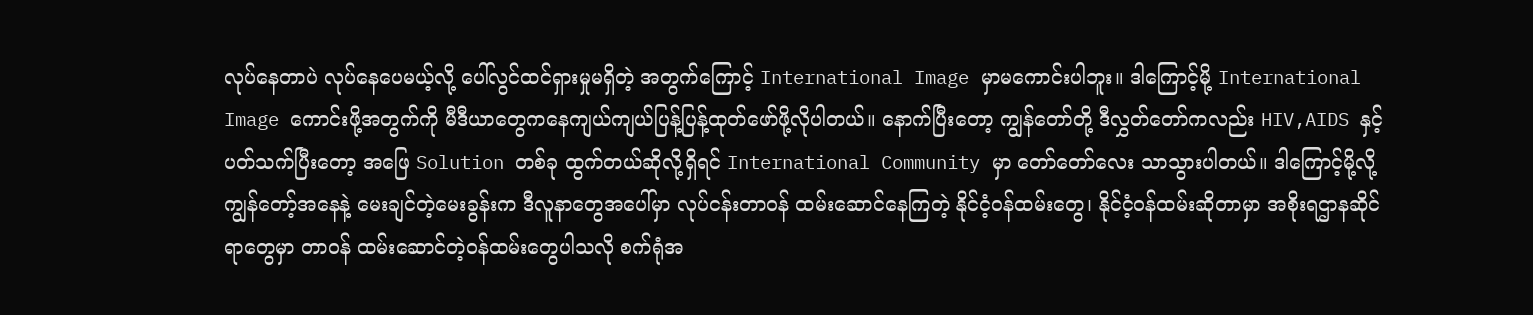လုပ်နေတာပဲ လုပ်နေပေမယ့်လို့ ပေါ်လွင်ထင်ရှားမှုမရှိတဲ့ အတွက်ကြောင့် International Image မှာမကောင်းပါဘူး။ ဒါကြောင့်မို့ International Image ကောင်းဖို့အတွက်ကို မီဒီယာတွေကနေကျယ်ကျယ်ပြန့်ပြန့်ထုတ်ဖော်ဖို့လိုပါတယ်။ နောက်ပြီးတော့ ကျွန်တော်တို့ ဒီလွှတ်တော်ကလည်း HIV,AIDS နှင့်ပတ်သက်ပြီးတော့ အဖြေ Solution တစ်ခု ထွက်တယ်ဆိုလို့ရှိရင် International Community မှာ တော်တော်လေး သာသွားပါတယ်။ ဒါကြောင့်မို့လို့ ကျွန်တော့်အနေနဲ့ မေးချင်တဲ့မေးခွန်းက ဒီလူနာတွေအပေါ်မှာ လုပ်ငန်းတာဝန် ထမ်းဆောင်နေကြတဲ့ နိုင်ငံ့ဝန်ထမ်းတွေ၊ နိုင်ငံ့ဝန်ထမ်းဆိုတာမှာ အစိုးရဌာနဆိုင်ရာတွေမှာ တာဝန် ထမ်းဆောင်တဲ့ဝန်ထမ်းတွေပါသလို စက်ရုံအ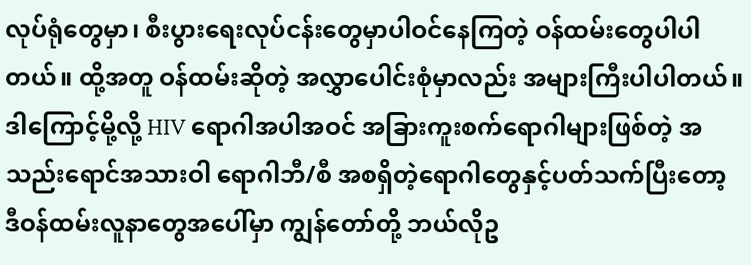လုပ်ရုံတွေမှာ၊ စီးပွားရေးလုပ်ငန်းတွေမှာပါဝင်နေကြတဲ့ ဝန်ထမ်းတွေပါပါတယ်။ ထို့အတူ ဝန်ထမ်းဆိုတဲ့ အလွှာပေါင်းစုံမှာလည်း အများကြီးပါပါတယ်။ ဒါကြောင့်မို့လို့ HIV ရောဂါအပါအဝင် အခြားကူးစက်ရောဂါများဖြစ်တဲ့ အသည်းရောင်အသားဝါ ရောဂါဘီ/စီ အစရှိတဲ့ရောဂါတွေနှင့်ပတ်သက်ပြီးတော့ ဒီဝန်ထမ်းလူနာတွေအပေါ်မှာ ကျွန်တော်တို့ ဘယ်လိုဥ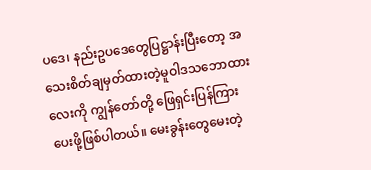ပဒေ၊ နည်းဥပဒေတွေပြဋ္ဌာန်းပြီးတော့ အသေးစိတ်ချမှတ်ထားတဲ့မူဝါဒသဘောထားလေးကို ကျွန်တော်တို့ ဖြေရှင်းပြန်ကြားပေးဖို့ဖြစ်ပါတယ်။ မေးခွန်းတွေမေးတဲ့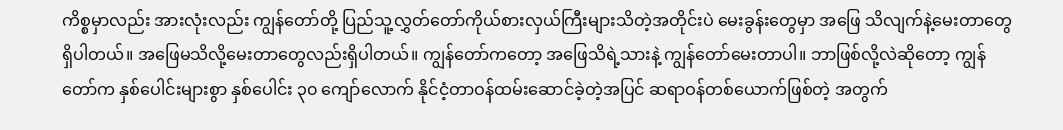ကိစ္စမှာလည်း အားလုံးလည်း ကျွန်တော်တို့ ပြည်သူ့လွှတ်တော်ကိုယ်စားလှယ်ကြီးများသိတဲ့အတိုင်းပဲ မေးခွန်းတွေမှာ အဖြေ သိလျက်နဲ့မေးတာတွေရှိပါတယ်။ အဖြေမသိလို့မေးတာတွေလည်းရှိပါတယ်။ ကျွန်တော်ကတော့ အဖြေသိရဲ့သားနဲ့ ကျွန်တော်မေးတာပါ။ ဘာဖြစ်လို့လဲဆိုတော့ ကျွန်တော်က နှစ်ပေါင်းများစွာ နှစ်ပေါင်း ၃၀ ကျော်လောက် နိုင်ငံ့တာဝန်ထမ်းဆောင်ခဲ့တဲ့အပြင် ဆရာဝန်တစ်ယောက်ဖြစ်တဲ့ အတွက်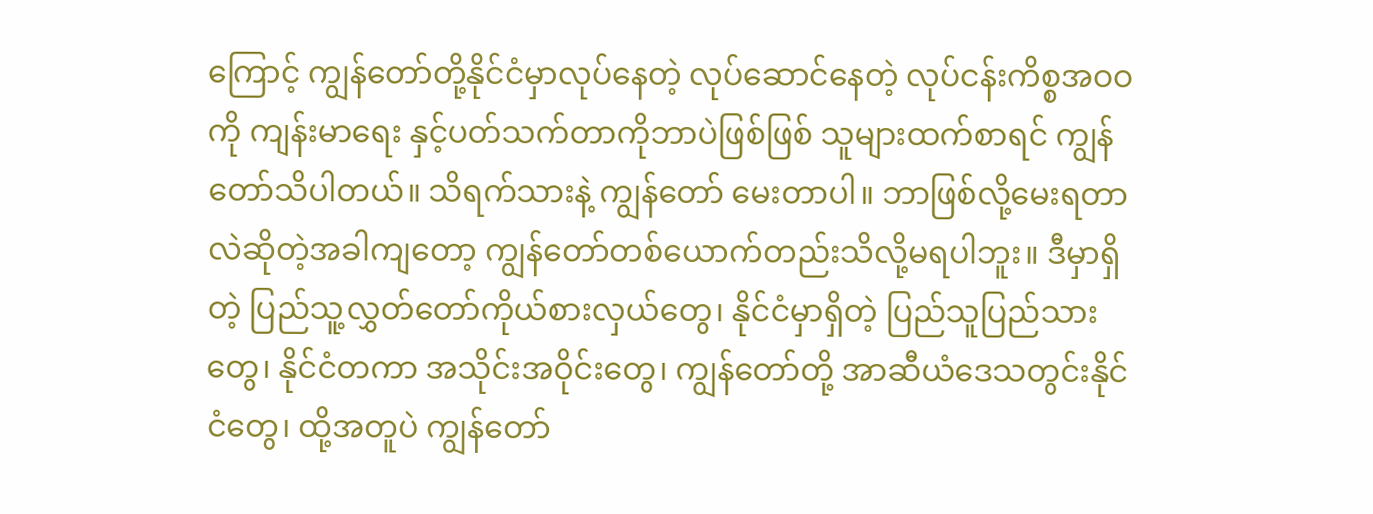ကြောင့် ကျွန်တော်တို့နိုင်ငံမှာလုပ်နေတဲ့ လုပ်ဆောင်နေတဲ့ လုပ်ငန်းကိစ္စအဝဝကို ကျန်းမာရေး နှင့်ပတ်သက်တာကိုဘာပဲဖြစ်ဖြစ် သူများထက်စာရင် ကျွန်တော်သိပါတယ်။ သိရက်သားနဲ့ ကျွန်တော် မေးတာပါ။ ဘာဖြစ်လို့မေးရတာလဲဆိုတဲ့အခါကျတော့ ကျွန်တော်တစ်ယောက်တည်းသိလို့မရပါဘူး။ ဒီမှာရှိတဲ့ ပြည်သူ့လွှတ်တော်ကိုယ်စားလှယ်တွေ၊ နိုင်ငံမှာရှိတဲ့ ပြည်သူပြည်သားတွေ၊ နိုင်ငံတကာ အသိုင်းအဝိုင်းတွေ၊ ကျွန်တော်တို့ အာဆီယံဒေသတွင်းနိုင်ငံတွေ၊ ထို့အတူပဲ ကျွန်တော်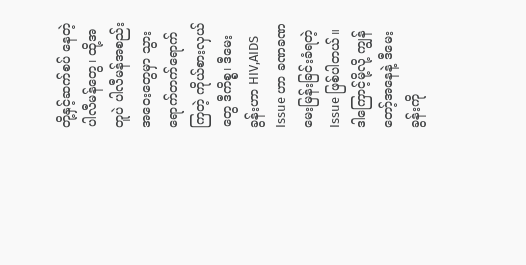တို့နှင့်ဆက်စပ် နေတဲ့ ပါလီမန်တွေ၊ ထို့အတူပဲ ပါလီမန်အစည်းအဝေးတွေမှာ သွားရောက်တက်ရောက်ကြတဲ့ ကိုယ်စားလှယ်တွေ ဒီကိစ္စ၊ ဒီမေးခွန်းဟာ HIV,AIDS Issue ဟာ ခဏခဏမေးမြန်းခြင်းခံရတဲ့ Issue ဖြစ်ပါတယ်။ ဒါကြောင့်မို့လို့ ကျွန်တော့်အနေနဲ့ ဒီမေးခွန်းကို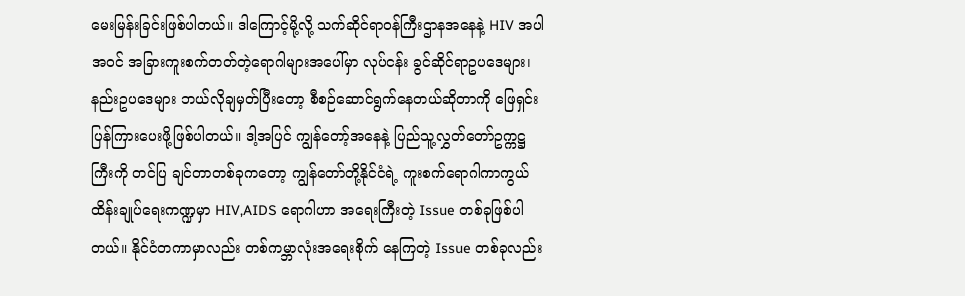မေးမြန်းခြင်းဖြစ်ပါတယ်။ ဒါကြောင့်မို့လို့ သက်ဆိုင်ရာဝန်ကြီးဌာနအနေနဲ့ HIV အပါအဝင် အခြားကူးစက်တတ်တဲ့ရောဂါများအပေါ်မှာ လုပ်ငန်း ခွင်ဆိုင်ရာဥပဒေများ၊ နည်းဥပဒေများ ဘယ်လိုချမှတ်ပြီးတော့ စီစဉ်ဆောင်ရွက်နေတယ်ဆိုတာကို ဖြေရှင်းပြန်ကြားပေးဖို့ဖြစ်ပါတယ်။ ဒါ့အပြင် ကျွန်တော့်အနေနဲ့ ပြည်သူ့လွှတ်တော်ဥက္ကဋ္ဌကြီးကို တင်ပြ ချင်တာတစ်ခုကတော့ ကျွန်တော်တို့နိုင်ငံရဲ့ ကူးစက်ရောဂါကာကွယ်ထိန်းချုပ်ရေးကဏ္ဍမှာ HIV,AIDS ရောဂါဟာ အရေးကြီးတဲ့ Issue တစ်ခုဖြစ်ပါတယ်။ နိုင်ငံတကာမှာလည်း တစ်ကမ္ဘာလုံးအရေးစိုက် နေကြတဲ့ Issue တစ်ခုလည်း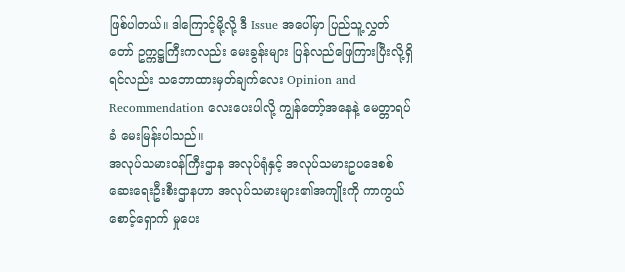ဖြစ်ပါတယ်။ ဒါကြောင့်မို့လို့ ဒီ Issue အပေါ်မှာ ပြည်သူ့လွှတ်တော် ဥက္ကဋ္ဌကြီးကလည်း မေးခွန်းများ ပြန်လည်ဖြေကြားပြီးလို့ရှိရင်လည်း သဘောထားမှတ်ချက်လေး Opinion and Recommendation လေးပေးပါလို့ ကျွန်တော့်အနေနဲ့ မေတ္တာရပ်ခံ မေးမြန်းပါသည်။
အလုပ်သမားဝန်ကြီးဌာန အလုပ်ရုံနှင့် အလုပ်သမားဥပဒေစစ်ဆေးရေးဦးစီးဌာနဟာ အလုပ်သမားများ၏အကျိုးကို ကာကွယ်စောင့်ရှောက် မှုပေး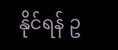နိုင်ရန် ဥ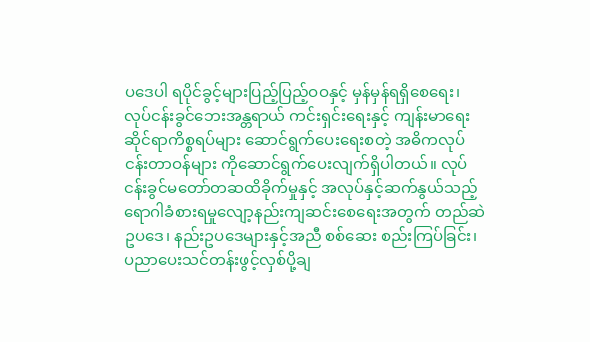ပဒေပါ ရပိုင်ခွင့်များပြည့်ပြည့်ဝဝနှင့် မှန်မှန်ရရှိစေရေး၊ လုပ်ငန်းခွင်ဘေးအန္တရာယ် ကင်းရှင်းရေးနှင့် ကျန်းမာရေးဆိုင်ရာကိစ္စရပ်များ ဆောင်ရွက်ပေးရေးစတဲ့ အဓိကလုပ်ငန်းတာဝန်များ ကိုဆောင်ရွက်ပေးလျက်ရှိပါတယ်။ လုပ်ငန်းခွင်မတော်တဆထိခိုက်မှုနှင့် အလုပ်နှင့်ဆက်နွယ်သည့် ရောဂါခံစားရမှုလျော့နည်းကျဆင်းစေရေးအတွက် တည်ဆဲဥပဒေ၊ နည်းဥပဒေများနှင့်အညီ စစ်ဆေး စည်းကြပ်ခြင်း၊ ပညာပေးသင်တန်းဖွင့်လှစ်ပို့ချ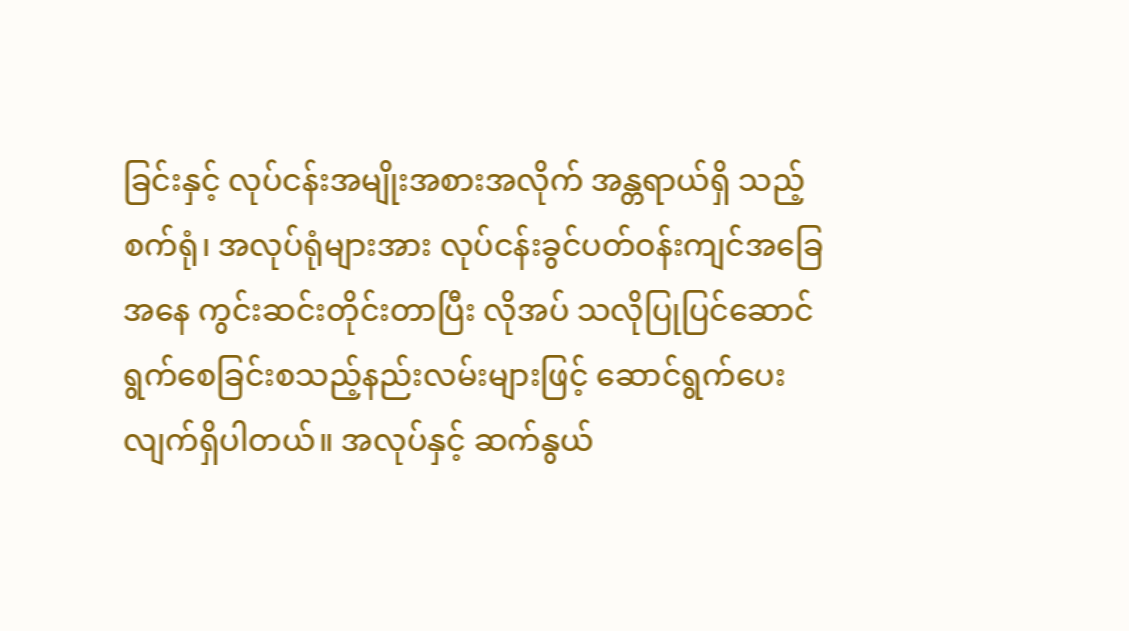ခြင်းနှင့် လုပ်ငန်းအမျိုးအစားအလိုက် အန္တရာယ်ရှိ သည့်စက်ရုံ၊ အလုပ်ရုံများအား လုပ်ငန်းခွင်ပတ်ဝန်းကျင်အခြေအနေ ကွင်းဆင်းတိုင်းတာပြီး လိုအပ် သလိုပြုပြင်ဆောင်ရွက်စေခြင်းစသည့်နည်းလမ်းများဖြင့် ဆောင်ရွက်ပေးလျက်ရှိပါတယ်။ အလုပ်နှင့် ဆက်နွယ်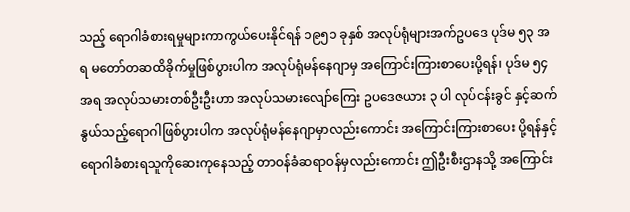သည့် ရောဂါခံစားရမှုများကာကွယ်ပေးနိုင်ရန် ၁၉၅၁ ခုနှစ် အလုပ်ရုံများအက်ဥပဒေ ပုဒ်မ ၅၃ အရ မတော်တဆထိခိုက်မှုဖြစ်ပွားပါက အလုပ်ရုံမန်နေဂျာမှ အကြောင်းကြားစာပေးပို့ရန်၊ ပုဒ်မ ၅၄ အရ အလုပ်သမားတစ်ဦးဦးဟာ အလုပ်သမားလျော်ကြေး ဥပဒေဇယား ၃ ပါ လုပ်ငန်းခွင် နှင့်ဆက်နွယ်သည့်ရောဂါဖြစ်ပွားပါက အလုပ်ရုံမန်နေဂျာမှာလည်းကောင်း အကြောင်းကြားစာပေး ပို့ရန်နှင့် ရောဂါခံစားရသူကိုဆေးကုနေသည့် တာဝန်ခံဆရာဝန်မှလည်းကောင်း ဤဦးစီးဌာနသို့ အကြောင်း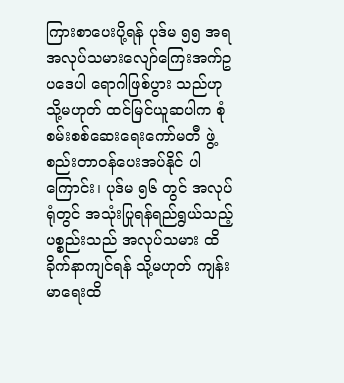ကြားစာပေးပို့ရန် ပုဒ်မ ၅၅ အရ အလုပ်သမားလျော်ကြေးအက်ဥပဒေပါ ရောဂါဖြစ်ပွား သည်ဟု သို့မဟုတ် ထင်မြင်ယူဆပါက စုံစမ်းစစ်ဆေးရေးကော်မတီ ဖွဲ့စည်းတာဝန်ပေးအပ်နိုင် ပါကြောင်း၊ ပုဒ်မ ၅၆ တွင် အလုပ်ရုံတွင် အသုံးပြုရန်ရည်ရွယ်သည့်ပစ္စည်းသည် အလုပ်သမား ထိခိုက်နာကျင်ရန် သို့မဟုတ် ကျန်းမာရေးထိ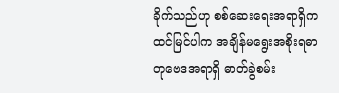ခိုက်သည်ဟု စစ်ဆေးရေးအရာရှိက ထင်မြင်ပါက အချိန်မရွေးအစိုးရဓာတုဗေဒအရာရှိ ဓာတ်ခွဲစမ်း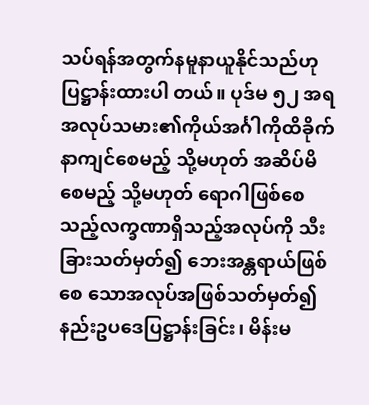သပ်ရန်အတွက်နမူနာယူနိုင်သည်ဟု ပြဋ္ဌာန်းထားပါ တယ်။ ပုဒ်မ ၅၂ အရ အလုပ်သမား၏ကိုယ်အင်္ဂါကိုထိခိုက်နာကျင်စေမည့် သို့မဟုတ် အဆိပ်မိစေမည့် သို့မဟုတ် ရောဂါဖြစ်စေသည့်လက္ခဏာရှိသည့်အလုပ်ကို သီးခြားသတ်မှတ်၍ ဘေးအန္တရာယ်ဖြစ်စေ သောအလုပ်အဖြစ်သတ်မှတ်၍ နည်းဥပဒေပြဋ္ဌာန်းခြင်း၊ မိန်းမ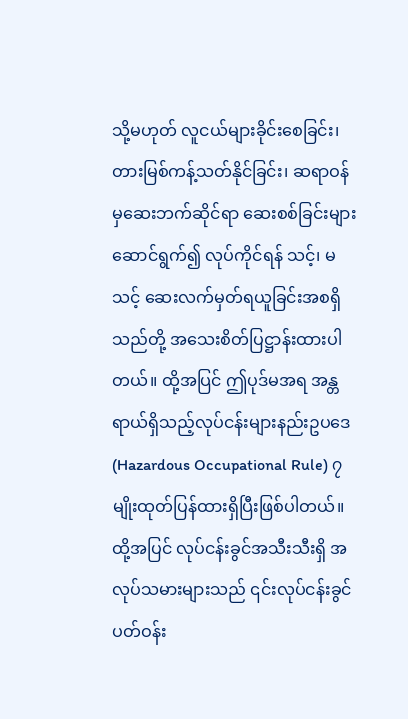သို့မဟုတ် လူငယ်များခိုင်းစေခြင်း၊ တားမြစ်ကန့်သတ်နိုင်ခြင်း၊ ဆရာဝန်မှဆေးဘက်ဆိုင်ရာ ဆေးစစ်ခြင်းများဆောင်ရွက်၍ လုပ်ကိုင်ရန် သင့်၊ မသင့် ဆေးလက်မှတ်ရယူခြင်းအစရှိသည်တို့ အသေးစိတ်ပြဋ္ဌာန်းထားပါတယ်။ ထို့အပြင် ဤပုဒ်မအရ အန္တရာယ်ရှိသည့်လုပ်ငန်းများနည်းဥပဒေ (Hazardous Occupational Rule) ၇ မျိုးထုတ်ပြန်ထားရှိပြီးဖြစ်ပါတယ်။ ထို့အပြင် လုပ်ငန်းခွင်အသီးသီးရှိ အလုပ်သမားများသည် ၎င်းလုပ်ငန်းခွင်ပတ်ဝန်း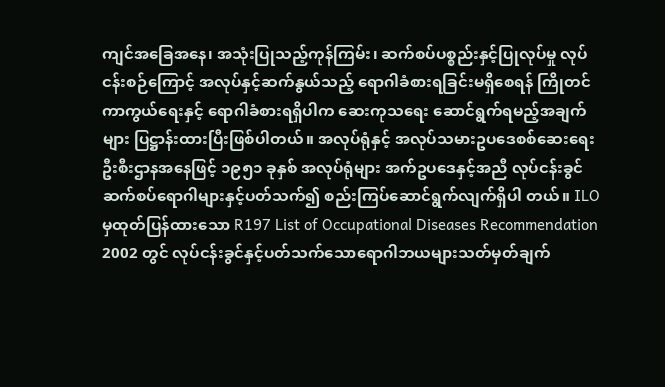ကျင်အခြေအနေ၊ အသုံးပြုသည့်ကုန်ကြမ်း၊ ဆက်စပ်ပစ္စည်းနှင့်ပြုလုပ်မှု လုပ်ငန်းစဉ်ကြောင့် အလုပ်နှင့်ဆက်နွယ်သည့် ရောဂါခံစားရခြင်းမရှိစေရန် ကြိုတင်ကာကွယ်ရေးနှင့် ရောဂါခံစားရရှိပါက ဆေးကုသရေး ဆောင်ရွက်ရမည့်အချက်များ ပြဋ္ဌာန်းထားပြီးဖြစ်ပါတယ်။ အလုပ်ရုံနှင့် အလုပ်သမားဥပဒေစစ်ဆေးရေးဦးစီးဌာနအနေဖြင့် ၁၉၅၁ ခုနှစ် အလုပ်ရုံများ အက်ဥပဒေနှင့်အညီ လုပ်ငန်းခွင်ဆက်စပ်ရောဂါများနှင့်ပတ်သက်၍ စည်းကြပ်ဆောင်ရွက်လျက်ရှိပါ တယ်။ ILO မှထုတ်ပြန်ထားသော R197 List of Occupational Diseases Recommendation 2002 တွင် လုပ်ငန်းခွင်နှင့်ပတ်သက်သောရောဂါဘယများသတ်မှတ်ချက်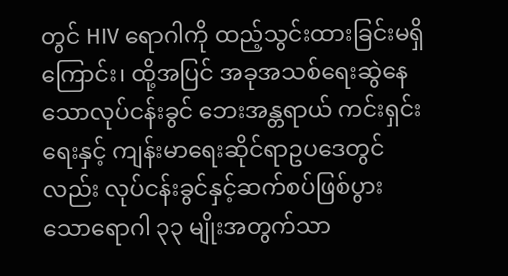တွင် HIV ရောဂါကို ထည့်သွင်းထားခြင်းမရှိကြောင်း၊ ထို့အပြင် အခုအသစ်ရေးဆွဲနေသောလုပ်ငန်းခွင် ဘေးအန္တရာယ် ကင်းရှင်းရေးနှင့် ကျန်းမာရေးဆိုင်ရာဥပဒေတွင်လည်း လုပ်ငန်းခွင်နှင့်ဆက်စပ်ဖြစ်ပွားသောရောဂါ ၃၃ မျိုးအတွက်သာ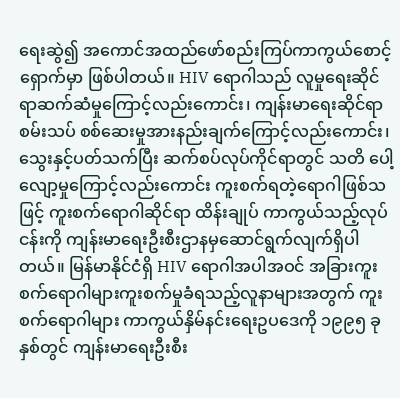ရေးဆွဲ၍ အကောင်အထည်ဖော်စည်းကြပ်ကာကွယ်စောင့်ရှောက်မှာ ဖြစ်ပါတယ်။ HIV ရောဂါသည် လူမှုရေးဆိုင်ရာဆက်ဆံမှုကြောင့်လည်းကောင်း၊ ကျန်းမာရေးဆိုင်ရာ စမ်းသပ် စစ်ဆေးမှုအားနည်းချက်ကြောင့်လည်းကောင်း၊ သွေးနှင့်ပတ်သက်ပြီး ဆက်စပ်လုပ်ကိုင်ရာတွင် သတိ ပေါ့လျော့မှုကြောင့်လည်းကောင်း ကူးစက်ရတဲ့ရောဂါဖြစ်သဖြင့် ကူးစက်ရောဂါဆိုင်ရာ ထိန်းချုပ် ကာကွယ်သည့်လုပ်ငန်းကို ကျန်းမာရေးဦးစီးဌာနမှဆောင်ရွက်လျက်ရှိပါတယ်။ မြန်မာနိုင်ငံရှိ HIV ရောဂါအပါအဝင် အခြားကူးစက်ရောဂါများကူးစက်မှုခံရသည့်လူနာများအတွက် ကူးစက်ရောဂါများ ကာကွယ်နှိမ်နင်းရေးဥပဒေကို ၁၉၉၅ ခုနှစ်တွင် ကျန်းမာရေးဦးစီး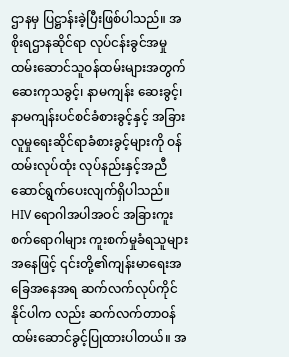ဌာနမှ ပြဋ္ဌာန်းခဲ့ပြီးဖြစ်ပါသည်။ အစိုးရဌာနဆိုင်ရာ လုပ်ငန်းခွင်အမှုထမ်းဆောင်သူဝန်ထမ်းများအတွက် ဆေးကုသခွင့်၊ နာမကျန်း ဆေးခွင့်၊ နာမကျန်းပင်စင်ခံစားခွင့်နှင့် အခြားလူမှုရေးဆိုင်ရာခံစားခွင့်များကို ဝန်ထမ်းလုပ်ထုံး လုပ်နည်းနှင့်အညီဆောင်ရွက်ပေးလျက်ရှိပါသည်။ HIV ရောဂါအပါအဝင် အခြားကူးစက်ရောဂါများ ကူးစက်မှုခံရသူများအနေဖြင့် ၎င်းတို့၏ကျန်းမာရေးအခြေအနေအရ ဆက်လက်လုပ်ကိုင်နိုင်ပါက လည်း ဆက်လက်တာဝန်ထမ်းဆောင်ခွင့်ပြုထားပါတယ်။ အ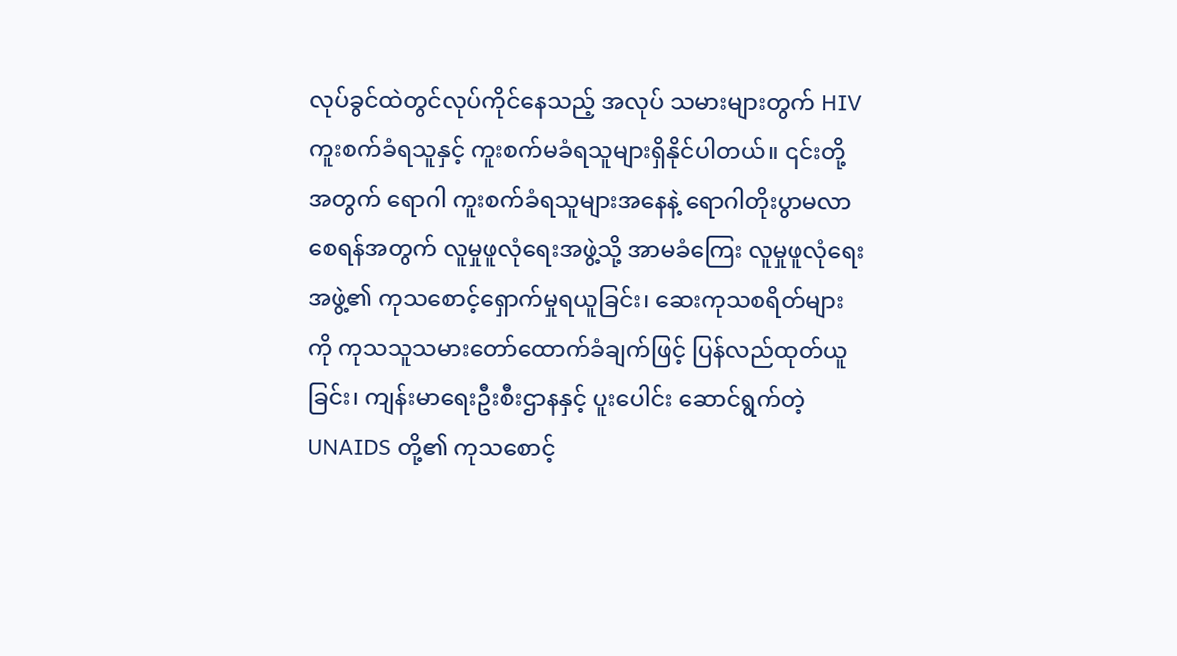လုပ်ခွင်ထဲတွင်လုပ်ကိုင်နေသည့် အလုပ် သမားများတွက် HIV ကူးစက်ခံရသူနှင့် ကူးစက်မခံရသူများရှိနိုင်ပါတယ်။ ၎င်းတို့အတွက် ရောဂါ ကူးစက်ခံရသူများအနေနဲ့ ရောဂါတိုးပွာမလာစေရန်အတွက် လူမှုဖူလုံရေးအဖွဲ့သို့ အာမခံကြေး လူမှုဖူလုံရေးအဖွဲ့၏ ကုသစောင့်ရှောက်မှုရယူခြင်း၊ ဆေးကုသစရိတ်များကို ကုသသူသမားတော်ထောက်ခံချက်ဖြင့် ပြန်လည်ထုတ်ယူခြင်း၊ ကျန်းမာရေးဦးစီးဌာနနှင့် ပူးပေါင်း ဆောင်ရွက်တဲ့ UNAIDS တို့၏ ကုသစောင့်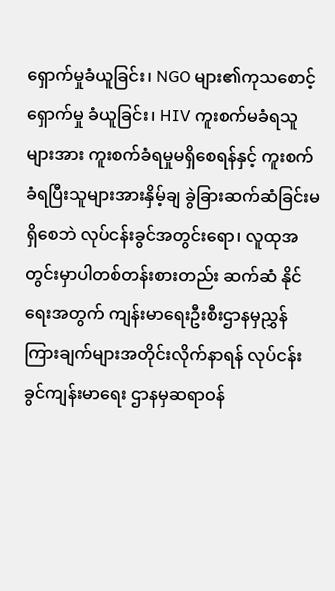ရှောက်မှုခံယူခြင်း၊ NGO များ၏ကုသစောင့်ရှောက်မှု ခံယူခြင်း၊ HIV ကူးစက်မခံရသူများအား ကူးစက်ခံရမှုမရှိစေရန်နှင့် ကူးစက်ခံရပြီးသူများအားနှိမ့်ချ ခွဲခြားဆက်ဆံခြင်းမရှိစေဘဲ လုပ်ငန်းခွင်အတွင်းရော၊ လူထုအတွင်းမှာပါတစ်တန်းစားတည်း ဆက်ဆံ နိုင်ရေးအတွက် ကျန်းမာရေးဦးစီးဌာနမှညွှန်ကြားချက်များအတိုင်းလိုက်နာရန် လုပ်ငန်းခွင်ကျန်းမာရေး ဌာနမှဆရာဝန်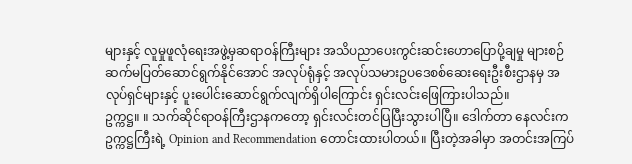များနှင့် လူမှုဖူလုံရေးအဖွဲ့မှဆရာဝန်ကြီးများ အသိပညာပေးကွင်းဆင်းဟောပြောပို့ချမှု များစဉ်ဆက်မပြတ်ဆောင်ရွက်နိုင်အောင် အလုပ်ရုံနှင့် အလုပ်သမားဥပဒေစစ်ဆေးရေးဦးစီးဌာနမှ အလုပ်ရှင်များနှင့် ပူးပေါင်းဆောင်ရွက်လျက်ရှိပါကြောင်း ရှင်းလင်းဖြေကြားပါသည်။
ဥက္ကဋ္ဌ။ ။ သက်ဆိုင်ရာဝန်ကြီးဌာနကတော့ ရှင်းလင်းတင်ပြပြီးသွားပါပြီ။ ဒေါက်တာ နေလင်းက ဥက္ကဋ္ဌကြီးရဲ့ Opinion and Recommendation တောင်းထားပါတယ်။ ပြီးတဲ့အခါမှာ အတင်းအကြပ်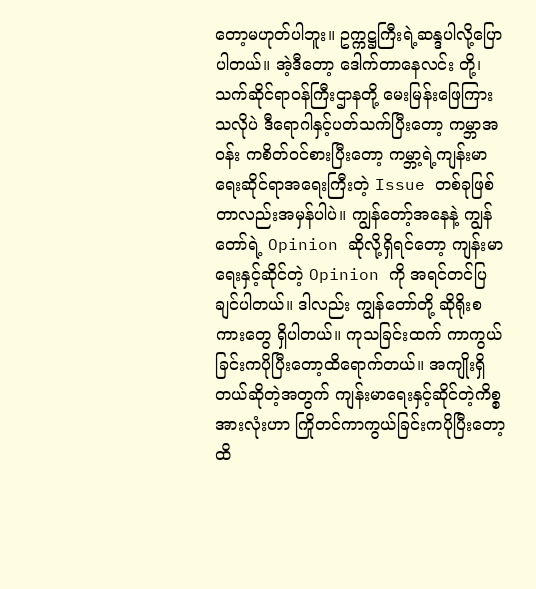တော့မဟုတ်ပါဘူး။ ဥက္ကဋ္ဌကြီးရဲ့ဆန္ဒပါလို့ပြောပါတယ်။ အဲ့ဒီတော့ ဒေါက်တာနေလင်း တို့၊ သက်ဆိုင်ရာဝန်ကြီးဌာနတို့ မေးမြန်းဖြေကြားသလိုပဲ ဒီရောဂါနှင့်ပတ်သက်ပြီးတော့ ကမ္ဘာအဝန်း ကစိတ်ဝင်စားပြီးတော့ ကမ္ဘာ့ရဲ့ကျန်းမာရေးဆိုင်ရာအရေးကြီးတဲ့ Issue တစ်ခုဖြစ်တာလည်းအမှန်ပါပဲ။ ကျွန်တော့်အနေနဲ့ ကျွန်တော်ရဲ့ Opinion ဆိုလို့ရှိရင်တော့ ကျန်းမာရေးနှင့်ဆိုင်တဲ့ Opinion ကို အရင်တင်ပြချင်ပါတယ်။ ဒါလည်း ကျွန်တော်တို့ ဆိုရိုးစကားတွေ ရှိပါတယ်။ ကုသခြင်းထက် ကာကွယ်ခြင်းကပိုပြီးတော့ထိရောက်တယ်။ အကျိုးရှိတယ်ဆိုတဲ့အတွက် ကျန်းမာရေးနှင့်ဆိုင်တဲ့ကိစ္စ အားလုံးဟာ ကြိုတင်ကာကွယ်ခြင်းကပိုပြီးတော့ ထိ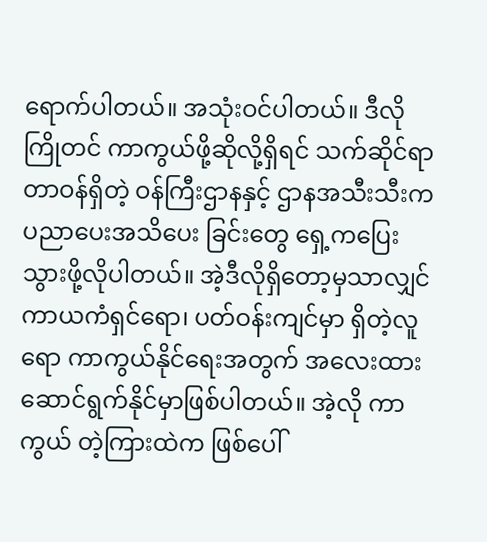ရောက်ပါတယ်။ အသုံးဝင်ပါတယ်။ ဒီလိုကြိုတင် ကာကွယ်ဖို့ဆိုလို့ရှိရင် သက်ဆိုင်ရာတာဝန်ရှိတဲ့ ဝန်ကြီးဌာနနှင့် ဌာနအသီးသီးက ပညာပေးအသိပေး ခြင်းတွေ ရှေ့ကပြေးသွားဖို့လိုပါတယ်။ အဲ့ဒီလိုရှိတော့မှသာလျှင် ကာယကံရှင်ရော၊ ပတ်ဝန်းကျင်မှာ ရှိတဲ့လူရော ကာကွယ်နိုင်ရေးအတွက် အလေးထားဆောင်ရွက်နိုင်မှာဖြစ်ပါတယ်။ အဲ့လို ကာကွယ် တဲ့ကြားထဲက ဖြစ်ပေါ်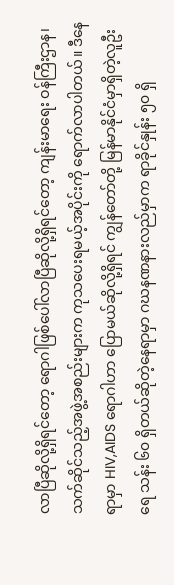လာပြီဆိုလို့ရှိရင်တော့ ရောဂါဖြစ်ပေါ်လာပြီဆိုလို့ရှိရင်တော့ ကျန်းမာရေး ဝန်ကြီးဌာန၊ သက်ဆိုင်သည့်အဖွဲ့အစည်းများက ကုသပေးရမယ့်အပိုင်းကို ရောက်လာပါတယ်။ ဒီနေရာမှာ HIV,AIDS ရောဂါဟာ ပြောမယ်ဆိုလို့ရှိရင် ကျွန်တော်တို့ မြန်မာနိုင်ငံမှာရှိတဲ့လူဦးရေ သန်း ၆၀ ရှိတယ်ဆိုတဲ့နေရာမှာ ဂဃနဏနားလည်မှာက ရာခိုင်နှုန်း ၅၀ ရှိ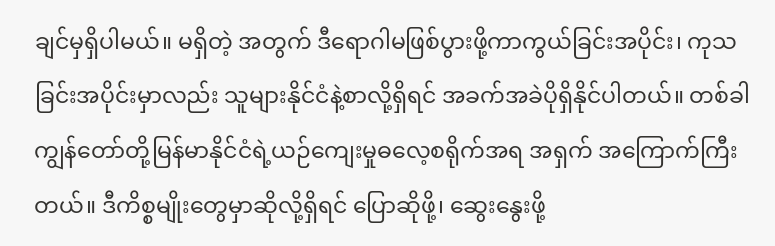ချင်မှရှိပါမယ်။ မရှိတဲ့ အတွက် ဒီရောဂါမဖြစ်ပွားဖို့ကာကွယ်ခြင်းအပိုင်း၊ ကုသခြင်းအပိုင်းမှာလည်း သူများနိုင်ငံနဲ့စာလို့ရှိရင် အခက်အခဲပိုရှိနိုင်ပါတယ်။ တစ်ခါ ကျွန်တော်တို့မြန်မာနိုင်ငံရဲ့ယဉ်ကျေးမှုဓလေ့စရိုက်အရ အရှက် အကြောက်ကြီးတယ်။ ဒီကိစ္စမျိုးတွေမှာဆိုလို့ရှိရင် ပြောဆိုဖို့၊ ဆွေးနွေးဖို့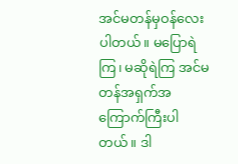အင်မတန်မှဝန်လေးပါတယ်။ မပြောရဲကြ၊ မဆိုရဲကြ အင်မတန်အရှက်အကြောက်ကြီးပါတယ်။ ဒါ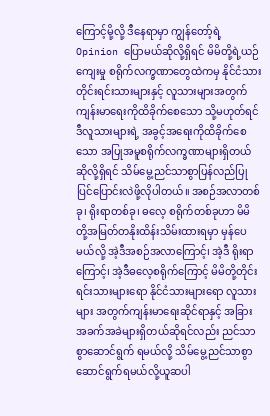ကြောင့်မို့လို့ ဒီနေရာမှာ ကျွန်တော့်ရဲ့ Opinion ပြောမယ်ဆိုလို့ရှိရင် မိမိတို့ရဲ့ယဉ်ကျေးမှု စရိုက်လက္ခဏာတွေထဲကမှ နိုင်ငံသားတိုင်းရင်းသားများနှင့် လူသားများအတွက် ကျန်းမာရေးကိုထိခိုက်စေသော သို့မဟုတ်ရင် ဒီလူသားများရဲ့ အခွင့်အရေးကိုထိခိုက်စေသော အပြုအမူစရိုက်လက္ခဏာများရှိတယ်ဆိုလို့ရှိရင် သိမ်မွေ့ညင်သာစွာပြန်လည်ပြုပြင်ပြောင်းလဲဖို့လိုပါတယ်။ အစဉ်အလာတစ်ခု၊ ရိုးရာတစ်ခု၊ ဓလေ့ စရိုက်တစ်ခုဟာ မိမိတို့အမြတ်တနိုးထိန်းသိမ်းထားရမှာ မှန်ပေမယ်လို့ အဲ့ဒီအစဉ်အလာကြောင့်၊ အဲ့ဒီ ရိုးရာကြောင့်၊ အဲ့ဒီဓလေ့စရိုက်ကြောင့် မိမိတို့တိုင်းရင်းသားများရော နိုင်ငံသားများရော လူသားများ အတွက်ကျန်းမာရေးဆိုင်ရာနှင့် အခြားအခက်အခဲများရှိတယ်ဆိုရင်လည်း ညင်သာစွာဆောင်ရွက် ရမယ်လို့ သိမ်မွေ့ညင်သာစွာဆောင်ရွက်ရမယ်လို့ယူဆပါ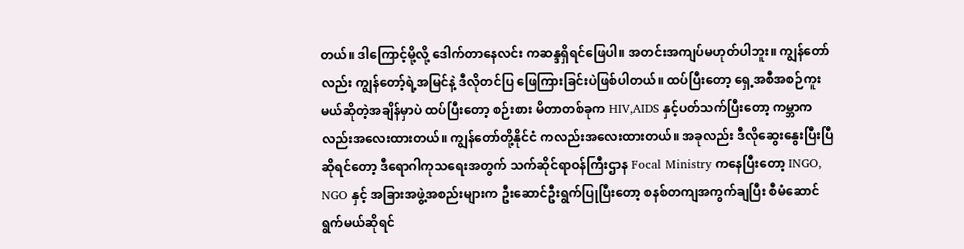တယ်။ ဒါကြောင့်မို့လို့ ဒေါက်တာနေလင်း ကဆန္ဒရှိရင်ဖြေပါ။ အတင်းအကျပ်မဟုတ်ပါဘူး။ ကျွန်တော်လည်း ကျွန်တော့်ရဲ့အမြင်နဲ့ ဒီလိုတင်ပြ ဖြေကြားခြင်းပဲဖြစ်ပါတယ်။ ထပ်ပြီးတော့ ရှေ့အစီအစဉ်ကူးမယ်ဆိုတဲ့အချိန်မှာပဲ ထပ်ပြီးတော့ စဉ်းစား မိတာတစ်ခုက HIV,AIDS နှင့်ပတ်သက်ပြီးတော့ ကမ္ဘာကလည်းအလေးထားတယ်။ ကျွန်တော်တို့နိုင်ငံ ကလည်းအလေးထားတယ်။ အခုလည်း ဒီလိုဆွေးနွေးပြီးပြီဆိုရင်တော့ ဒီရောဂါကုသရေးအတွက် သက်ဆိုင်ရာဝန်ကြီးဌာန Focal Ministry ကနေပြီးတော့ INGO, NGO နှင့် အခြားအဖွဲ့အစည်းများက ဦးဆောင်ဦးရွက်ပြုပြီးတော့ စနစ်တကျအကွက်ချပြီး စီမံဆောင်ရွက်မယ်ဆိုရင်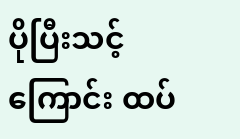ပိုပြီးသင့်ကြောင်း ထပ်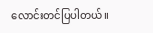လောင်းတင်ပြပါတယ်။